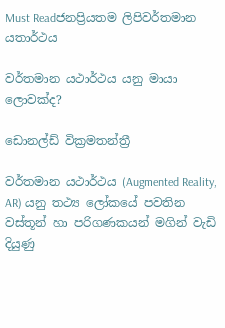Must Readජනප්‍රියතම ලිපිවර්තමාන යතාර්ථය

වර්තමාන යථාර්ථය යනු මායා ලොවක්ද?

ඩොනල්ඩ් වික්‍රමතන්ත්‍රී

වර්තමාන යථාර්ථය (Augmented Reality, AR) යනු තථ්‍ය ලෝකයේ පවතින වස්තූන් හා පරිගණකයන් මගින් වැඩි දියුණු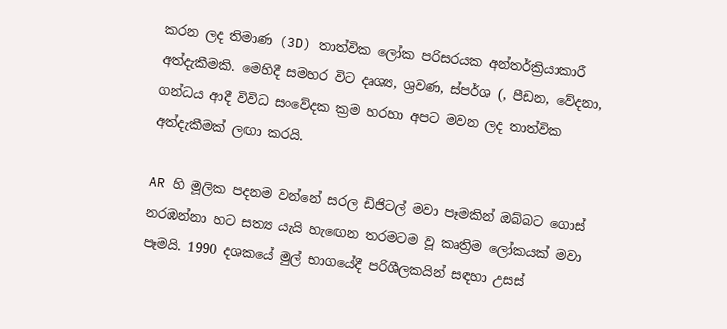කරන ලද තිමාණ (3D) තාත්වික ලෝක පරිසරයක අන්තර්ක්‍රියාකාරී අත්දැකීමකි. මෙහිදී සමහර විට දෘශ්‍ය, ශ්‍රවණ, ස්පර්ශ (, පීඩන, වේදනා, ගන්ධය ආදී විවිධ සංවේදක ක්‍රම හරහා අපට මවන ලද තාත්වික අත්දැකීමක් ලඟා කරයි.

AR හි මූලික පදනම වන්නේ සරල ඩිජිටල් මවා පෑමකින් ඔබ්බට ගොස් නරඹන්නා හට සත්‍ය යැයි හැඟෙන තරමටම වූ කෘත්‍රිම ලෝකයක් මවා පෑමයි. 1990 දශකයේ මුල් භාගයේදී පරිශීලකයින් සඳහා උසස්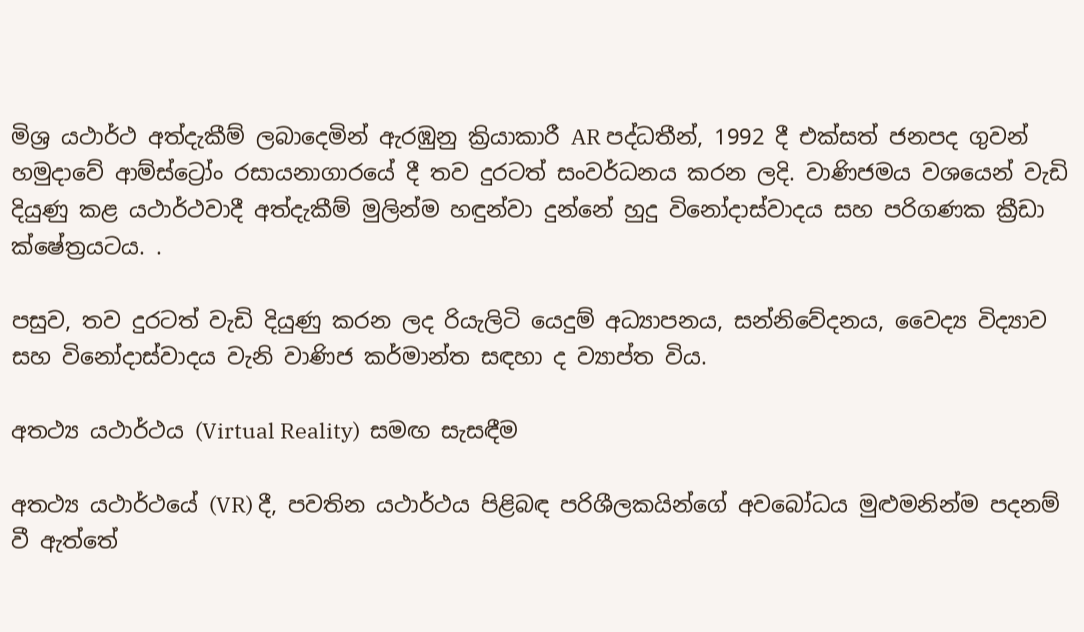මිශ්‍ර යථාර්ථ අත්දැකීම් ලබාදෙමින් ඇරඹුනු ක්‍රියාකාරී AR පද්ධතීන්, 1992 දී එක්සත් ජනපද ගුවන් හමුදාවේ ආම්ස්ට්‍රෝං රසායනාගාරයේ දී තව දුරටත් සංවර්ධනය කරන ලදි. වාණිජමය වශයෙන් වැඩි දියුණු කළ යථාර්ථවාදී අත්දැකීම් මුලින්ම හඳුන්වා දුන්නේ හුදු විනෝදාස්වාදය සහ පරිගණක ක්‍රීඩා ක්ෂේත්‍රයටය. .

පසුව, තව දුරටත් වැඩි දියුණු කරන ලද රියැලිටි යෙදුම් අධ්‍යාපනය, සන්නිවේදනය, වෛද්‍ය විද්‍යාව සහ විනෝදාස්වාදය වැනි වාණිජ කර්මාන්ත සඳහා ද ව්‍යාප්ත විය.

අතථ්‍ය යථාර්ථය (Virtual Reality)  සමඟ සැසඳීම

අතථ්‍ය යථාර්ථයේ (VR) දී, පවතින යථාර්ථය පිළිබඳ පරිශීලකයින්ගේ අවබෝධය මුළුමනින්ම පදනම් වී ඇත්තේ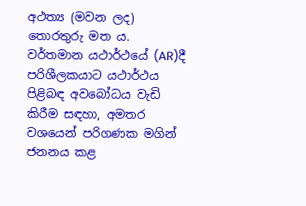අථත්‍ය (මවන ලද) තොරතුරු මත ය. වර්තමාන යථාර්ථයේ (AR)දී පරිශීලකයාට යථාර්ථය පිළිබඳ අවබෝධය වැඩි කිරීම සඳහා, අමතර වශයෙන් පරිගණක මගින් ජනනය කළ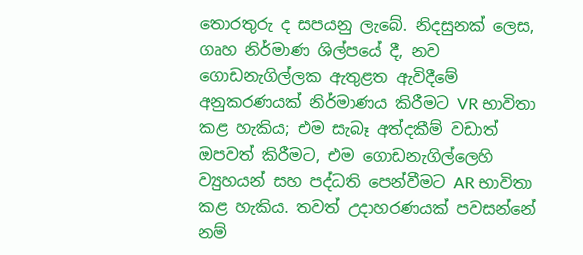තොරතුරු ද සපයනු ලැබේ. නිදසුනක් ලෙස, ගෘහ නිර්මාණ ශිල්පයේ දී, නව ගොඩනැගිල්ලක ඇතුළත ඇවිදීමේ අනුකරණයක් නිර්මාණය කිරීමට VR භාවිතා කළ හැකිය; එම සැබෑ අත්දකීම් වඩාත් ඔපවත් කිරීමට, එම ගොඩනැගිල්ලෙහි ව්‍යුහයන් සහ පද්ධති පෙන්වීමට AR භාවිතා කළ හැකිය. තවත් උදාහරණයක් පවසන්නේ නම්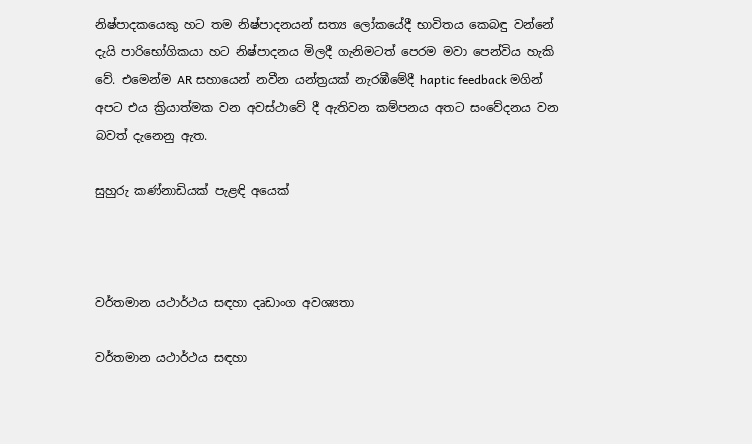නිෂ්පාදකයෙකු හට තම නිෂ්පාදනයන් සත්‍ය ලෝකයේදී භාවිතය කෙබඳු වන්නේ දැයි පාරිභෝගිකයා හට නිෂ්පාදනය මිලදී ගැනිමටත් පෙරම මවා පෙන්විය හැකි වේ. එමෙන්ම AR සහායෙන් නවීන යන්ත්‍රයක් නැරඹීමේදී haptic feedback මගින් අපට එය ක්‍රියාත්මක වන අවස්ථාවේ දී ඇතිවන කම්පනය අතට සංවේදනය වන බවත් දැනෙනු ඇත.

සුහුරු කණ්නාඩියක් පැළඳි අයෙක්



වර්තමාන යථාර්ථය සඳහා දෘඩාංග අවශ්‍යතා

වර්තමාන යථාර්ථය සඳහා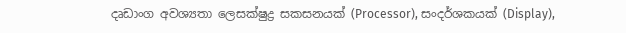දෘඩාංග අවශ්‍යතා ලෙසක්ෂුද්‍ර සකසනයක් (Processor), සංදර්ශකයක් (Display),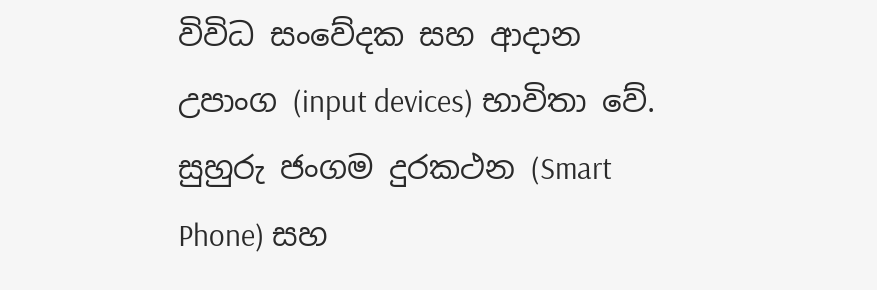විවිධ සංවේදක සහ ආදාන උපාංග (input devices) භාවිතා වේ. සුහුරු ජංගම දුරකථන (Smart Phone) සහ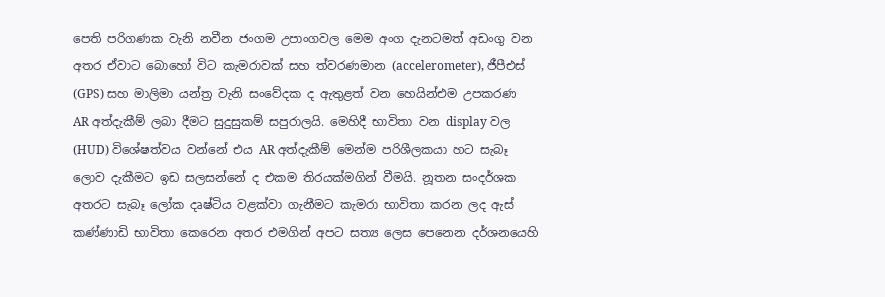පෙති පරිගණක වැනි නවීන ජංගම උපාංගවල මෙම අංග දැනටමත් අඩංගු වන අතර ඒවාට බොහෝ විට කැමරාවක් සහ ත්වරණමාන (accelerometer), ජීපීඑස් (GPS) සහ මාලිමා යන්ත්‍ර වැනි සංවේදක ද ඇතුළත් වන හෙයින්එම උපකරණ AR අත්දැකීම් ලබා දීමට සුදුසුකම් සපුරාලයි. මෙහිදී භාවිතා වන display වල (HUD) විශේෂත්වය වන්නේ එය AR අත්දැකීම් මෙන්ම පරිශීලකයා හට සැබෑ ලොව දැකීමට ඉඩ සලසන්නේ ද එකම තිරයක්මගින් වීමයි. නූතන සංදර්ශක අතරට සැබෑ ලෝක දෘෂ්ටිය වළක්වා ගැනීමට කැමරා භාවිතා කරන ලද ඇස් කණ්ණාඩි භාවිතා කෙරෙන අතර එමගින් අපට සත්‍ය ලෙස පෙනෙන දර්ශනයෙහි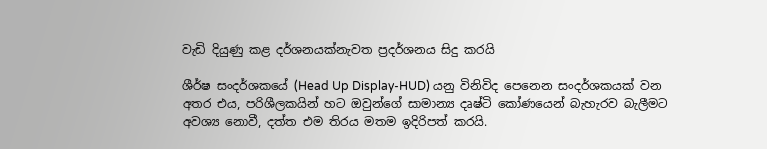වැඩි දියුණු කළ දර්ශනයක්නැවත ප්‍රදර්ශනය සිදු කරයි

ශීර්ෂ සංදර්ශකයේ (Head Up Display-HUD) යනු විනිවිද පෙනෙන සංදර්ශකයක් වන අතර එය, පරිශීලකයින් හට ඔවුන්ගේ සාමාන්‍ය දෘෂ්ටි කෝණයෙන් බැහැරව බැලීමට අවශ්‍ය නොවී, දත්ත එම තිරය මතම ඉදිරිපත් කරයි.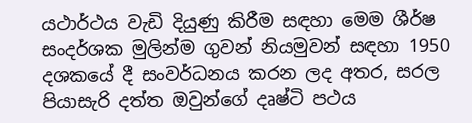යථාර්ථය වැඩි දියුණු කිරීම සඳහා මෙම ශීර්ෂ සංදර්ශක මුලින්ම ගුවන් නියමුවන් සඳහා 1950 දශකයේ දී සංවර්ධනය කරන ලද අතර, සරල පියාසැරි දත්ත ඔවුන්ගේ දෘෂ්ටි පථය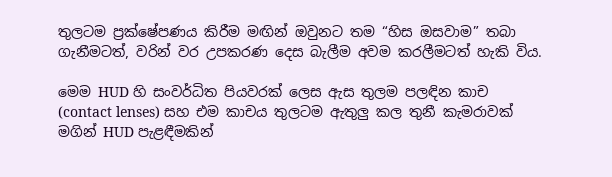තුලටම ප්‍රක්ෂේපණය කිරීම මඟින් ඔවුනට තම “හිස ඔසවාම” තබා ගැනීමටත්, වරින් වර උපකරණ දෙස බැලීම අවම කරලීමටත් හැකි විය.

මෙම HUD හි සංවර්ධිත පියවරක් ලෙස ඇස තුලම පලඳින කාච (contact lenses) සහ එම කාචය තුලටම ඇතුලු කල තුනී කැමරාවක් මගින් HUD පැළඳීමකින්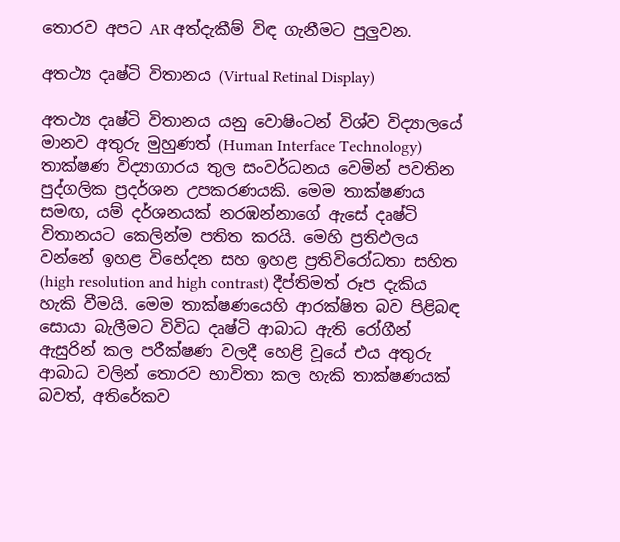තොරව අපට AR අත්දැකීම් විඳ ගැනීමට පුලුවන.

අතථ්‍ය දෘෂ්ටි විතානය (Virtual Retinal Display)

අතථ්‍ය දෘෂ්ටි විතානය යනු වොෂිංටන් විශ්ව විද්‍යාලයේ මානව අතුරු මුහුණත් (Human Interface Technology) තාක්ෂණ විද්‍යාගාරය තුල සංවර්ධනය වෙමින් පවතින පුද්ගලික ප්‍රදර්ශන උපකරණයකි. මෙම තාක්ෂණය සමඟ, යම් දර්ශනයක් නරඹන්නාගේ ඇසේ දෘෂ්ටි විතානයට කෙලින්ම පතිත කරයි. මෙහි ප්‍රතිඵලය වන්නේ ඉහළ විභේදන සහ ඉහළ ප්‍රතිවිරෝධතා සහිත (high resolution and high contrast) දීප්තිමත් රූප දැකිය හැකි වීමයි. මෙම තාක්ෂණයෙහි ආරක්ෂිත බව පිළිබඳ සොයා බැලීමට විවිධ දෘෂ්ටි ආබාධ ඇති රෝගීන් ඇසුරින් කල පරීක්ෂණ වලදී හෙළි වූයේ එය අතුරු ආබාධ වලින් තොරව භාවිතා කල හැකි තාක්ෂණයක් බවත්, අතිරේකව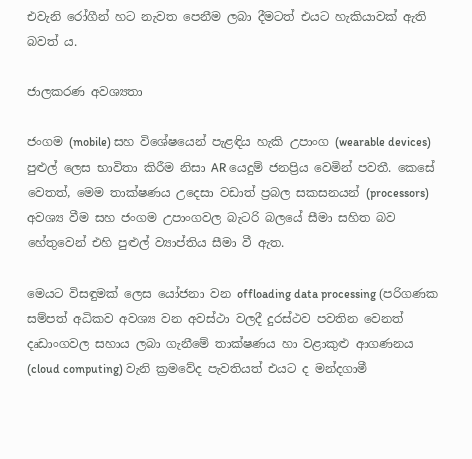එවැනි රෝගීන් හට නැවත පෙනීම ලබා දීමටත් එයට හැකියාවක් ඇති බවත් ය.

ජාලකරණ අවශ්‍යතා

ජංගම (mobile) සහ විශේෂයෙන් පැළඳිය හැකි උපාංග (wearable devices) පුළුල් ලෙස භාවිතා කිරීම නිසා AR යෙදුම් ජනප්‍රිය වෙමින් පවතී. කෙසේ වෙතත්, මෙම තාක්ෂණය උදෙසා වඩාත් ප්‍රබල සකසනයන් (processors) අවශ්‍ය වීම සහ ජංගම උපාංගවල බැටරි බලයේ සීමා සහිත බව හේතුවෙන් එහි පුළුල් ව්‍යාප්තිය සීමා වී ඇත.

මෙයට විසඳුමක් ලෙස යෝජනා වන offloading data processing (පරිගණක සම්පත් අධිකව අවශ්‍ය වන අවස්ථා වලදී දුරස්ථව පවතින වෙනත් දෘඩාංගවල සහාය ලබා ගැනීමේ තාක්ෂණය හා වළාකුළු ආගණනය (cloud computing) වැනි ක්‍රමවේද පැවතියත් එයට ද මන්දගාමී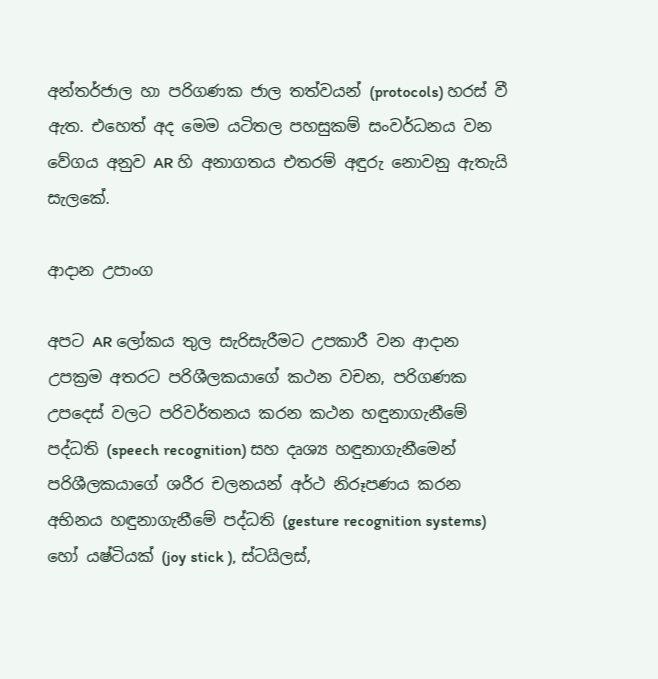අන්තර්ජාල හා පරිගණක ජාල තත්වයන් (protocols) හරස් වී ඇත. එහෙත් අද මෙම යටිතල පහසුකම් සංවර්ධනය වන වේගය අනුව AR හි අනාගතය එතරම් අඳුරු නොවනු ඇතැයි සැලකේ.

ආදාන උපාංග

අපට AR ලෝකය තුල සැරිසැරීමට උපකාරී වන ආදාන උපක්‍රම අතරට පරිශීලකයාගේ කථන වචන, පරිගණක උපදෙස් වලට පරිවර්තනය කරන කථන හඳුනාගැනීමේ පද්ධති (speech recognition) සහ දෘශ්‍ය හඳුනාගැනීමෙන් පරිශීලකයාගේ ශරීර චලනයන් අර්ථ නිරූපණය කරන අභිනය හඳුනාගැනීමේ පද්ධති (gesture recognition systems) හෝ යෂ්ටියක් (joy stick ), ස්ටයිලස්,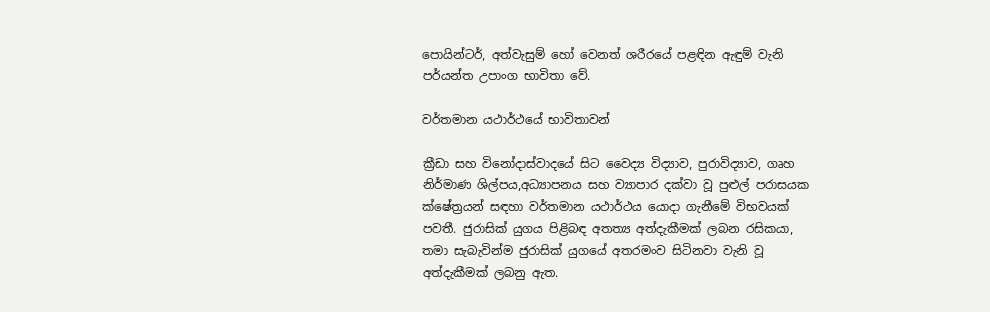පොයින්ටර්, අත්වැසුම් හෝ වෙනත් ශරීර‍යේ පළඳින ඇඳුම් වැනි පර්යන්ත උපාංග භාවිතා වේ.

වර්තමාන යථාර්ථයේ භාවිතාවන්

ක්‍රීඩා සහ විනෝදාස්වාදයේ සිට වෛද්‍ය විද්‍යාව, පුරාවිද්‍යාව, ගෘහ නිර්මාණ ශිල්පය,අධ්‍යාපනය සහ ව්‍යාපාර දක්වා වූ පුළුල් පරාසයක ක්ෂේත්‍රයන් සඳහා වර්තමාන යථාර්ථය යොදා ගැනීමේ විභවයක් පවතී. ජුරාසික් යුගය පිළිබඳ අතත්‍ය අත්දැකීමක් ලබන රසිකයා, තමා සැබැවින්ම ජුරාසික් යුගයේ අතරමංව සිටිනවා වැනි වූ අත්දැකීමක් ලබනු ඇත.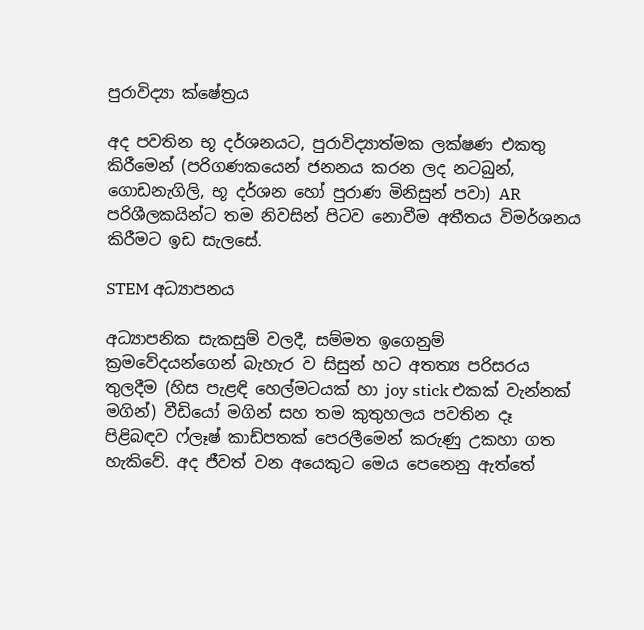පුරාවිද්‍යා ක්ෂේත්‍රය

අද පවතින භූ දර්ශනයට, පුරාවිද්‍යාත්මක ලක්ෂණ එකතු කිරීමෙන් (පරිගණකයෙන් ජනනය කරන ලද නටබුන්, ගොඩනැගිලි, භූ දර්ශන හෝ පුරාණ මිනිසුන් පවා) AR පරිශීලකයින්ට තම නිවසින් පිටව නොවීම අතීතය විමර්ශනය කිරීමට ඉඩ සැලසේ.

STEM අධ්‍යාපනය

අධ්‍යාපනික සැකසුම් වලදී, සම්මත ඉගෙනුම් ක්‍රමවේදයන්ගෙන් බැහැර ව සිසුන් හට අතත්‍ය පරිසරය තුලදීම (හිස පැළඳි හෙල්මටයක් හා joy stick එකක් වැන්නක් මගින්) වීඩියෝ මගින් සහ තම කුතුහලය පවතින දෑ පිළිබඳව ෆ්ලෑෂ් කාඩ්පතක් පෙරලීමෙන් කරුණු උකහා ගත හැකිවේ. අද ජීවත් වන අයෙකුට මෙය පෙනෙනු ඇත්තේ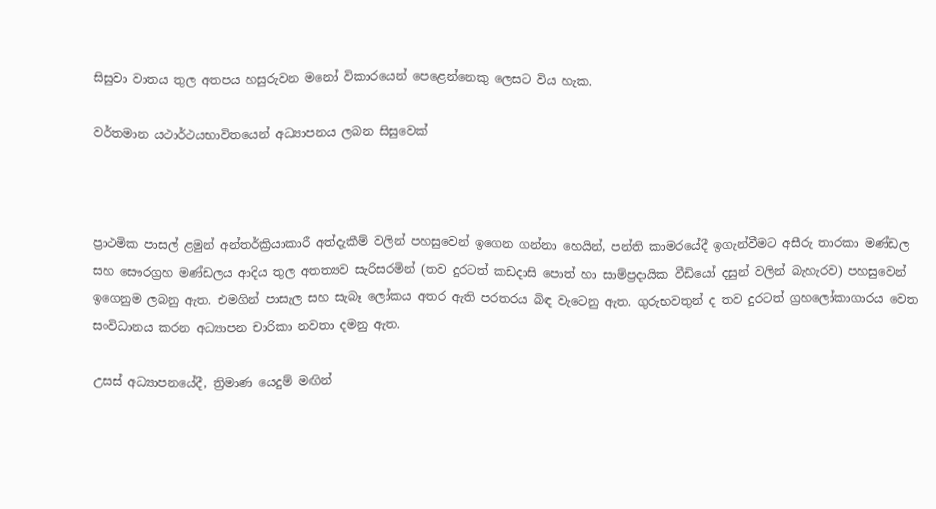සිසුවා වාතය තුල අතපය හසුරුවන මනෝ විකාරයෙන් පෙළෙන්නෙකු ලෙසට විය හැක.

වර්තමාන යථාර්ථයභාවිතයෙන් අධ්‍යාපනය ලබන සිසුවෙක්



ප්‍රාථමික පාසල් ළමුන් අන්තර්ක්‍රියාකාරී අත්දැකීම් වලින් පහසුවෙන් ඉගෙන ගන්නා හෙයින්, පන්ති කාමරයේදී ඉගැන්වීමට අසීරු තාරකා මණ්ඩල සහ සෞරග්‍රහ මණ්ඩලය ආදිය තුල අතත්‍යව සැරිසරමින් (තව දුරටත් කඩදාසි පොත් හා සාම්ප්‍රදායික වීඩියෝ දසුන් වලින් බැහැරව) පහසුවෙන් ඉගෙනුම ලබනු ඇත. එමගින් පාසැල සහ සැබෑ ලෝකය අතර ඇති පරතරය බිඳ වැටෙනු ඇත. ගුරුභවතුන් ද තව දුරටත් ග්‍රහලෝකාගාරය වෙත සංවිධානය කරන අධ්‍යාපන චාරිකා නවතා දමනු ඇත.

උසස් අධ්‍යාපනයේදී, ත්‍රිමාණ යෙදුම් මඟින්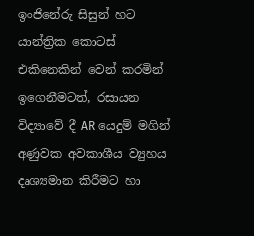ඉංජිනේරු සිසුන් හට යාන්ත්‍රික කොටස් එකිනෙකින් වෙන් කරමින් ඉගෙනීමටත්, රසායන විද්‍යාවේ දී AR යෙදුම් මගින් අණුවක අවකාශීය ව්‍යුහය දෘශ්‍යමාන කිරීමට හා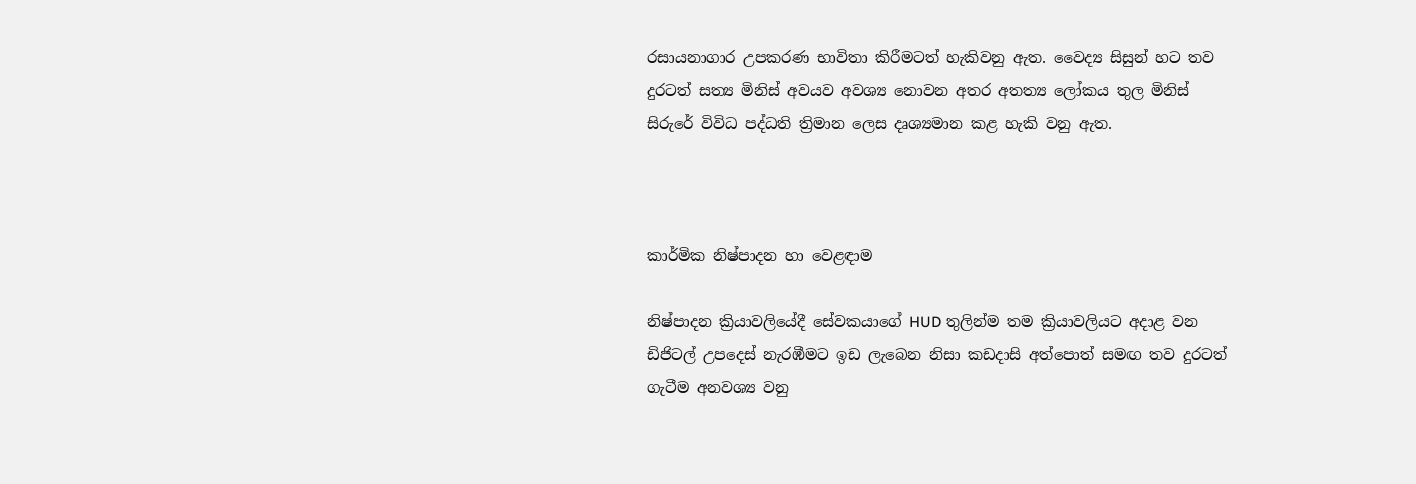රසායනාගාර උපකරණ භාවිතා කිරීමටත් හැකිවනු ඇත. වෛද්‍ය සිසුන් හට තව දුරටත් සත්‍ය මිනිස් අවයව අවශ්‍ය නොවන අතර අතත්‍ය ලෝකය තුල මිනිස් සිරුරේ විවිධ පද්ධති ත්‍රිමාන ලෙස දෘශ්‍යමාන කළ හැකි වනු ඇත.



කාර්මික නිෂ්පාදන හා වෙළඳාම

නිෂ්පාදන ක්‍රියාවලියේදී සේවකයාගේ HUD තුලින්ම තම ක්‍රියාවලියට අදාළ වන ඩිජිටල් උපදෙස් නැරඹීමට ඉඩ ලැබෙන නිසා කඩදාසි අත්පොත් සමඟ තව දුරටත් ගැටීම අනවශ්‍ය වනු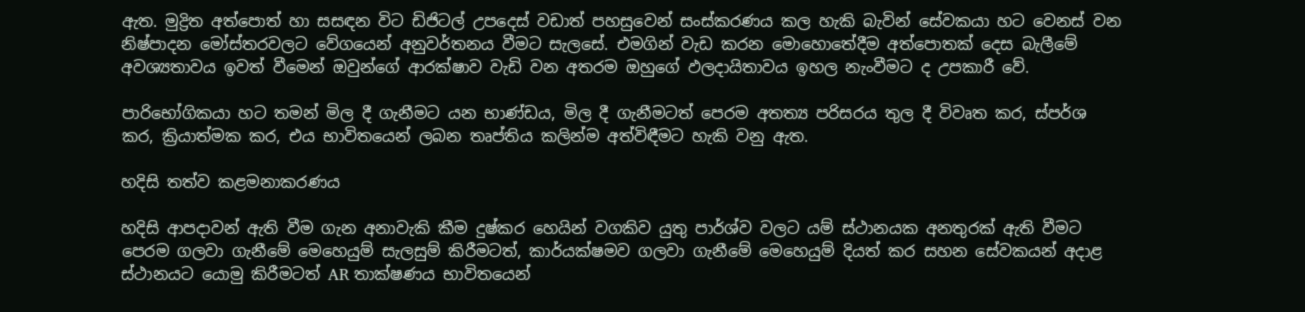ඇත. මුද්‍රිත අත්පොත් හා සසඳන විට ඩිජිටල් උපදෙස් වඩාත් පහසුවෙන් සංස්කරණය කල හැකි බැවින් සේවකයා හට වෙනස් වන නිෂ්පාදන මෝස්තරවලට වේගයෙන් අනුවර්තනය වීමට සැලසේ. එමගින් වැඩ කරන මොහොතේදීම අත්පොතක් දෙස බැලීමේ අවශ්‍යතාවය ඉවත් වීමෙන් ඔවුන්ගේ ආරක්ෂාව වැඩි වන අතරම ඔහුගේ ඵලදායිතාවය ඉහල නැංවීමට ද උපකාරී වේ.

පාරිභෝගිකයා හට තමන් මිල දී ගැනීමට යන භාණ්ඩය, මිල දී ගැනීමටත් පෙරම අතත්‍ය පරිසරය තුල දී විවෘත කර, ස්පර්ශ කර, ක්‍රියාත්මක කර, එය භාවිතයෙන් ලබන තෘප්තිය කලින්ම අත්විඳීමට හැකි වනු ඇත.

හදිසි තත්ව කළමනාකරණය

හදිසි ආපදාවන් ඇති වීම ගැන අනාවැකි කීම දුෂ්කර හෙයින් වගකිව යුතු පාර්ශ්ව වලට යම් ස්ථානයක අනතුරක් ඇති වීමට පෙරම ගලවා ගැනීමේ මෙහෙයුම් සැලසුම් කිරීමටත්, කාර්යක්ෂමව ගලවා ගැනීමේ මෙහෙයුම් දියත් කර සහන සේවකයන් අදාළ ස්ථානයට යොමු කිරීමටත් AR තාක්ෂණය භාවිතයෙන්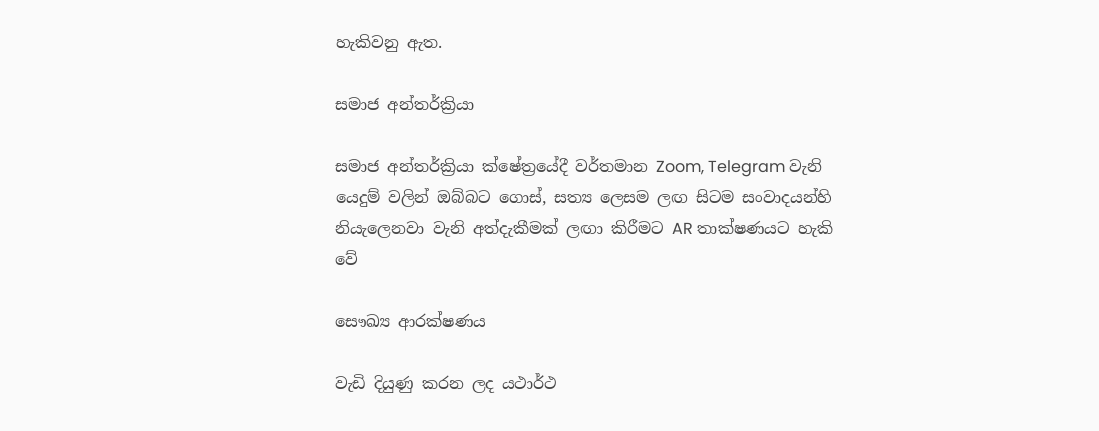හැකිවනු ඇත.

සමාජ අන්තර්ක්‍රියා

සමාජ අන්තර්ක්‍රියා ක්ෂේත්‍රයේදී වර්තමාන Zoom, Telegram වැනි යෙදුම් වලින් ඔබ්බට ගොස්, සත්‍ය ලෙසම ලඟ සිටම සංවාදයන්හි නියැලෙනවා වැනි අත්දැකීමක් ලඟා කිරීමට AR තාක්ෂණයට හැකි වේ

සෞඛ්‍ය ආරක්ෂණය

වැඩි දියුණු කරන ලද යථාර්ථ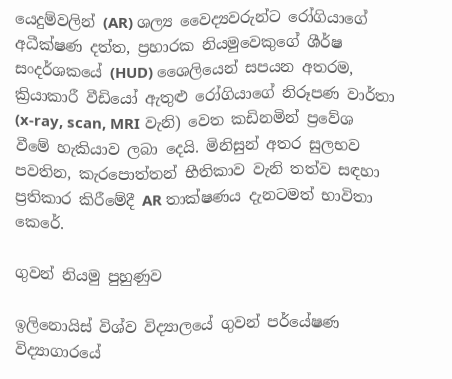යෙදුම්වලින් (AR) ශල්‍ය වෛද්‍යවරුන්ට රෝගියාගේ අධීක්ෂණ දත්ත, ප්‍රහාරක නියමුවෙකුගේ ශීර්ෂ සංදර්ශකයේ (HUD) ශෛලියෙන් සපයන අතරම, ක්‍රියාකාරී වීඩියෝ ඇතුළු රෝගියාගේ නිරූපණ වාර්තා (x-ray, scan, MRI වැනි) වෙත කඩිනමින් ප්‍රවේශ වීමේ හැකියාව ලබා දෙයි. මිනිසුන් අතර සුලභව පවතින, කැරපොත්තන් භීතිකාව වැනි තත්ව සඳහා ප්‍රතිකාර කිරීමේදී AR තාක්ෂණය දැනටමත් භාවිතා කෙරේ.

ගුවන් නියමු පුහුණුව

ඉලිනොයිස් විශ්ව විද්‍යාලයේ ගුවන් පර්යේෂණ විද්‍යාගාරයේ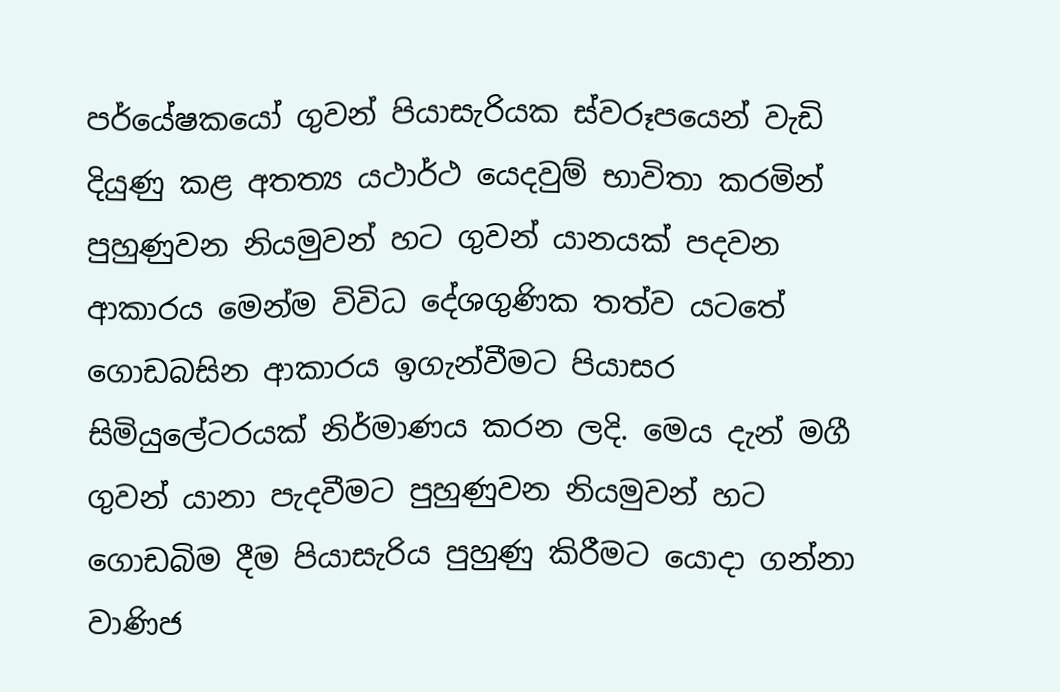පර්යේෂකයෝ ගුවන් පියාසැරියක ස්වරූපයෙන් වැඩි දියුණු කළ අතත්‍ය යථාර්ථ යෙදවුම් භාවිතා කරමින් පුහුණුවන නියමුවන් හට ගුවන් යානයක් පදවන ආකාරය මෙන්ම විවිධ දේශගුණික තත්ව යටතේ ගොඩබසින ආකාරය ඉගැන්වීමට පියාසර සිමියුලේටරයක් නිර්මාණය කරන ලදි. මෙය දැන් මගී ගුවන් යානා පැදවීමට පුහුණුවන නියමුවන් හට ගොඩබිම දීම පියාසැරිය පුහුණු කිරීමට යොදා ගන්නා වාණිජ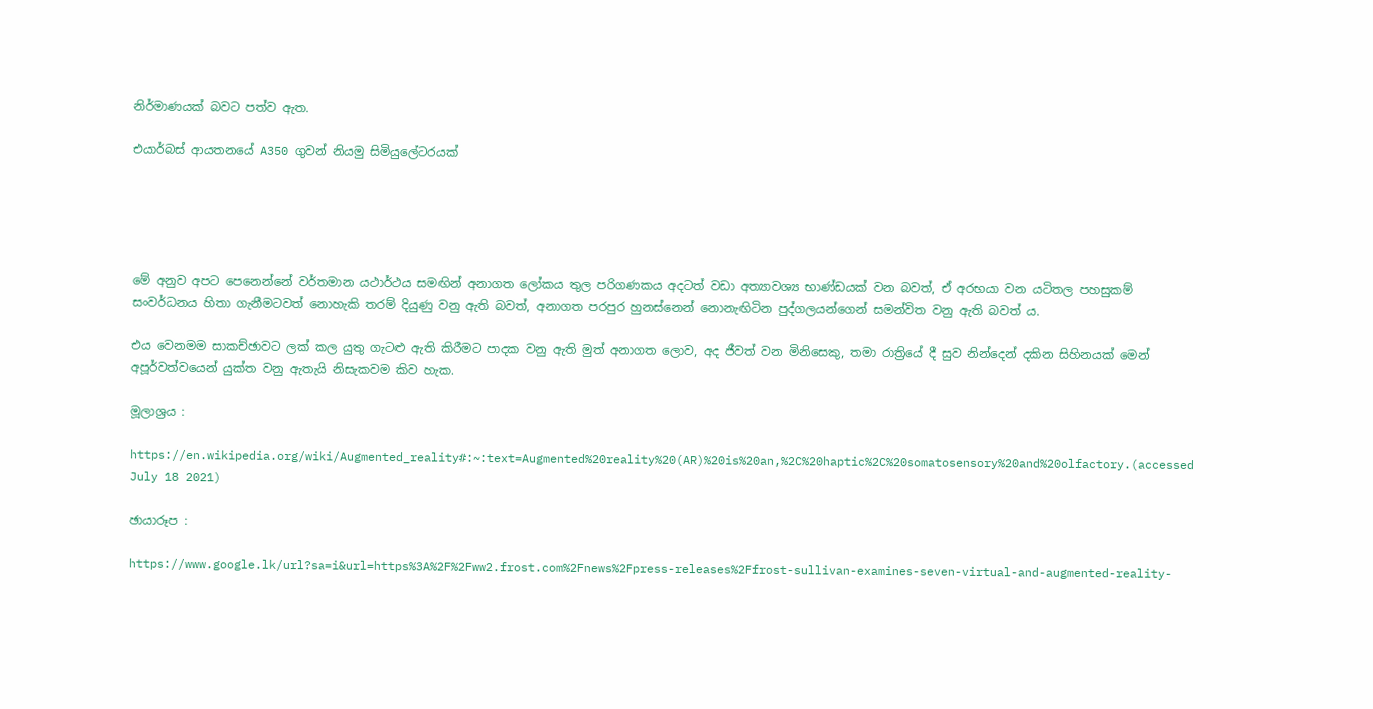නිර්මාණයක් බවට පත්ව ඇත.

එයාර්බස් ආයතනයේ A350 ගුවන් නියමු සිමියුලේටරයක්





මේ අනුව අපට පෙනෙන්නේ වර්තමාන යථාර්ථය සමඟින් අනාගත ලෝකය තුල පරිගණකය අදටත් වඩා අත්‍යාවශ්‍ය භාණ්ඩයක් වන බවත්, ඒ අරභයා වන යටිතල පහසුකම් සංවර්ධනය හිතා ගැනීමටවත් නොහැකි තරම් දියුණු වනු ඇති බවත්, අනාගත පරපුර හුනස්නෙන් නොනැඟිටින පුද්ගලයන්ගෙන් සමන්විත වනු ඇති බවත්‍ ය.

එය වෙනමම සාකච්ඡාවට ලක් කල යුතු ගැටළු ඇති කිරීමට පාදක වනු ඇති මුත් අනාගත ලොව, අද ජීවත් වන මිනිසෙකු, තමා රාත්‍රියේ දී සුව නින්දෙන් දකින සිහිනයක් මෙන් අපූර්වත්වයෙන් යුක්ත වනු ඇතැයි නිසැකවම කිව හැක.

මූලාශ්‍රය :

https://en.wikipedia.org/wiki/Augmented_reality#:~:text=Augmented%20reality%20(AR)%20is%20an,%2C%20haptic%2C%20somatosensory%20and%20olfactory.(accessed July 18 2021)

ඡායාරූප :

https://www.google.lk/url?sa=i&url=https%3A%2F%2Fww2.frost.com%2Fnews%2Fpress-releases%2Ffrost-sullivan-examines-seven-virtual-and-augmented-reality-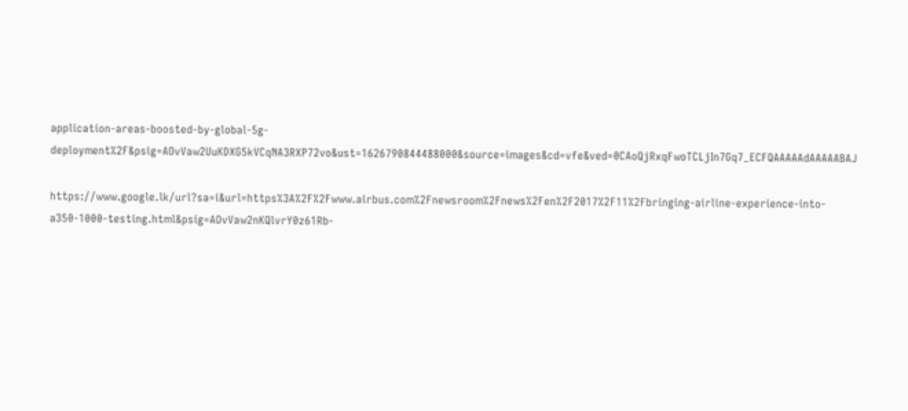application-areas-boosted-by-global-5g-deployment%2F&psig=AOvVaw2UuKDXG5kVCqNA3RXP72vo&ust=1626790844488000&source=images&cd=vfe&ved=0CAoQjRxqFwoTCLjIn7Gq7_ECFQAAAAAdAAAAABAJ

https://www.google.lk/url?sa=i&url=https%3A%2F%2Fwww.airbus.com%2Fnewsroom%2Fnews%2Fen%2F2017%2F11%2Fbringing-airline-experience-into-a350-1000-testing.html&psig=AOvVaw2nKQlvrY0z61Rb-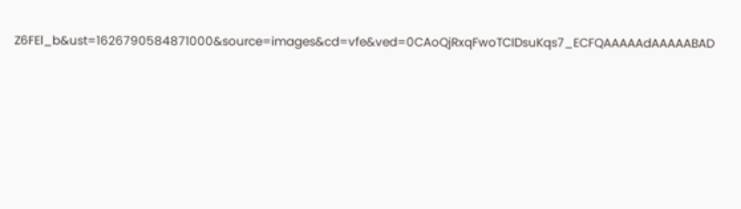Z6FEl_b&ust=1626790584871000&source=images&cd=vfe&ved=0CAoQjRxqFwoTCIDsuKqs7_ECFQAAAAAdAAAAABAD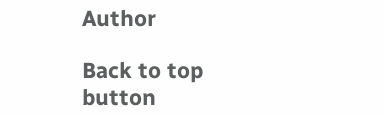Author

Back to top button